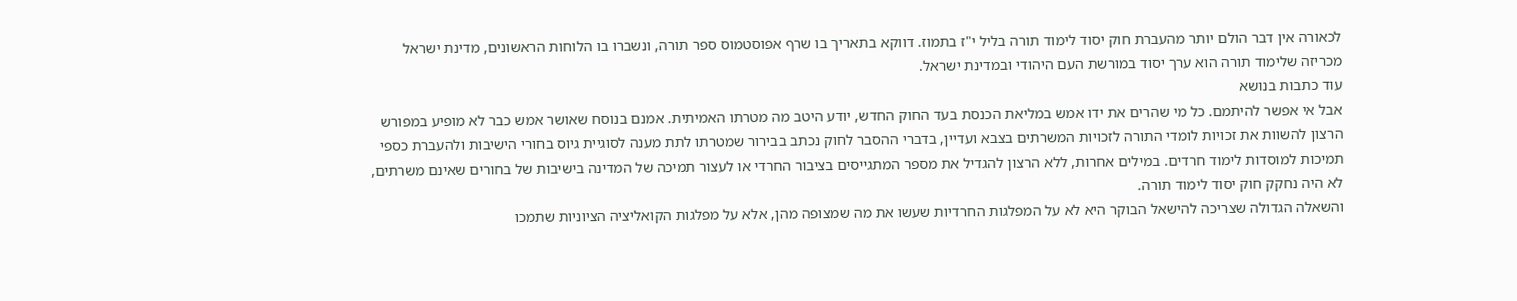לכאורה אין דבר הולם יותר מהעברת חוק יסוד לימוד תורה בליל י"ז בתמוז. דווקא בתאריך בו שרף אפוסטמוס ספר תורה, ונשברו בו הלוחות הראשונים, מדינת ישראל מכריזה שלימוד תורה הוא ערך יסוד במורשת העם היהודי ובמדינת ישראל.
עוד כתבות בנושא
אבל אי אפשר להיתמם. כל מי שהרים את ידו אמש במליאת הכנסת בעד החוק החדש, יודע היטב מה מטרתו האמיתית. אמנם בנוסח שאושר אמש כבר לא מופיע במפורש הרצון להשוות את זכויות לומדי התורה לזכויות המשרתים בצבא ועדיין, בדברי ההסבר לחוק נכתב בבירור שמטרתו לתת מענה לסוגיית גיוס בחורי הישיבות ולהעברת כספי תמיכות למוסדות לימוד חרדים. במילים אחרות, ללא הרצון להגדיל את מספר המתגייסים בציבור החרדי או לעצור תמיכה של המדינה בישיבות של בחורים שאינם משרתים, לא היה נחקק חוק יסוד לימוד תורה.
והשאלה הגדולה שצריכה להישאל הבוקר היא לא על המפלגות החרדיות שעשו את מה שמצופה מהן, אלא על מפלגות הקואליציה הציוניות שתמכו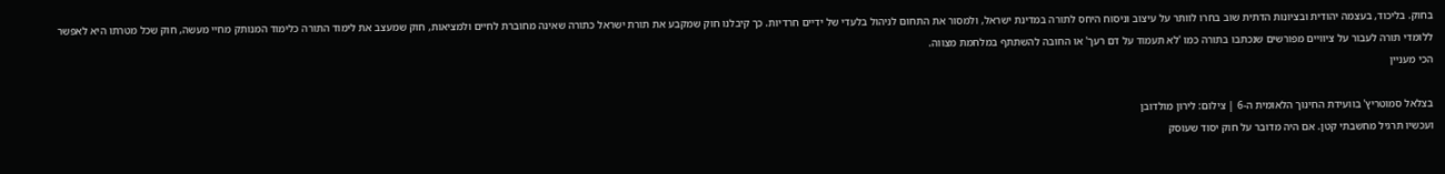בחוק. בליכוד, בעצמה יהודית ובציונות הדתית שוב בחרו לוותר על עיצוב וניסוח היחס לתורה במדינת ישראל, ולמסור את התחום לניהול בלעדי של ידיים חרדיות. כך קיבלנו חוק שמקבע את תורת ישראל כתורה שאינה מחוברת לחיים ולמציאות, חוק שמעצב את לימוד התורה כלימוד המנותק מחיי מעשה, חוק שכל מטרתו היא לאפשר ללומדי תורה לעבור על ציוויים מפורשים שנכתבו בתורה כמו 'לא תעמוד על דם רעך' או החובה להשתתף במלחמת מצווה.
הכי מעניין

בצלאל סמוטריץ' בוועידת החינוך הלאומית ה-6 | צילום: לירון מולדובן
ועכשיו תרגיל מחשבתי קטן. אם היה מדובר על חוק יסוד שעוסק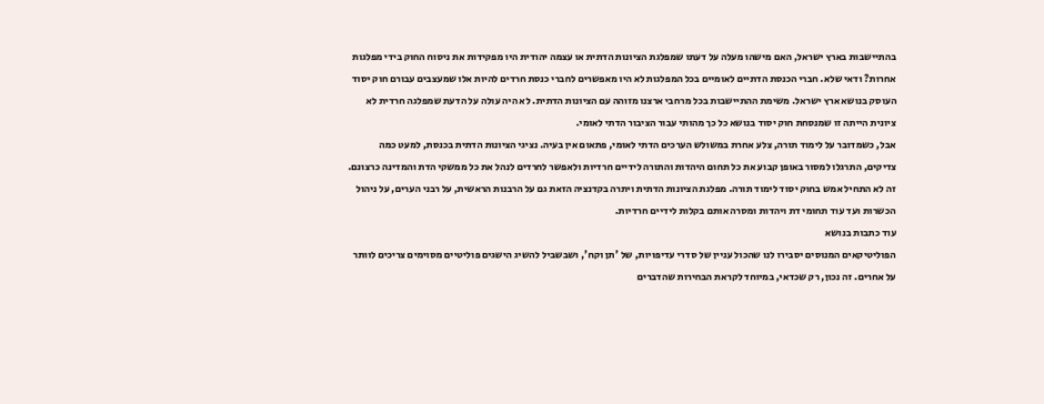בהתיישבות בארץ ישראל, האם מישהו מעלה על דעתו שמפלגת הציונות הדתית או עצמה יהודית היו מפקידות את ניסוח החוק בידי מפלגות אחרות? ודאי שלא. חברי הכנסת הדתיים לאומיים בכל המפלגות לא היו מאפשרים לחברי כנסת חרדים להיות אלו שמעצבים עבורם חוק יסוד העוסק בנושא ארץ ישראל. משימת ההתיישבות בכל מרחבי ארצנו מזוהה עם הציונות הדתית. לא היה עולה על הדעת שמפלגה חרדית לא ציונית הייתה זו שמנסחת חוק יסוד בנושא כל כך מהותי עבור הציבור הדתי לאומי.
אבל, כשמדובר על לימוד תורה, צלע אחרת במשולש הערכים הדתי לאומי, פתאום אין בעיה. נציגי הציונות הדתית בכנסת, למעט כמה צדיקים, התרגלו למסור באופן קבוע את כל תחום היהדות והתורה לידיים חרדיות ולאפשר לחרדים לנהל את כל ממשקי הדת והמדינה כרצונם. זה לא התחיל אמש בחוק יסוד לימוד תורה. מפלגת הציונות הדתית ויתרה בקדנציה הזאת גם על הרבנות הראשית, על רבני הערים, על ניהול הכשרות ועד עוד תחומי דת ויהדות ומסרה אותם בקלות לידיים חרדיות.
עוד כתבות בנושא
הפוליטיקאים המנוסים יסבירו לנו שהכול עניין של סדרי עדיפויות, של 'תן וקח', ושבשביל להשיג הישגים פוליטיים מסוימים צריכים לוותר על אחרים. זה נכון, רק שכדאי, במיוחד לקראת הבחירות שהדברים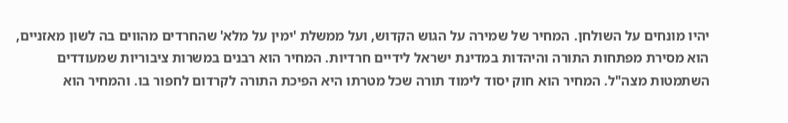יהיו מונחים על השולחן. המחיר של שמירה על הגוש הקדוש, ועל ממשלת 'ימין על מלא' שהחרדים מהווים בה לשון מאזניים, הוא מסירת מפתחות התורה והיהדות במדינת ישראל לידיים חרדיות. המחיר הוא רבנים במשרות ציבוריות שמעודדים השתמטות מצה"ל. המחיר הוא חוק יסוד לימוד תורה שכל מטרתו היא הפיכת התורה לקרדום לחפור בו. והמחיר הוא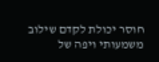חוסר יכולת לקדם שילוב משמעותי ויפה של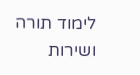לימוד תורה ושירות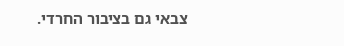צבאי גם בציבור החרדי.